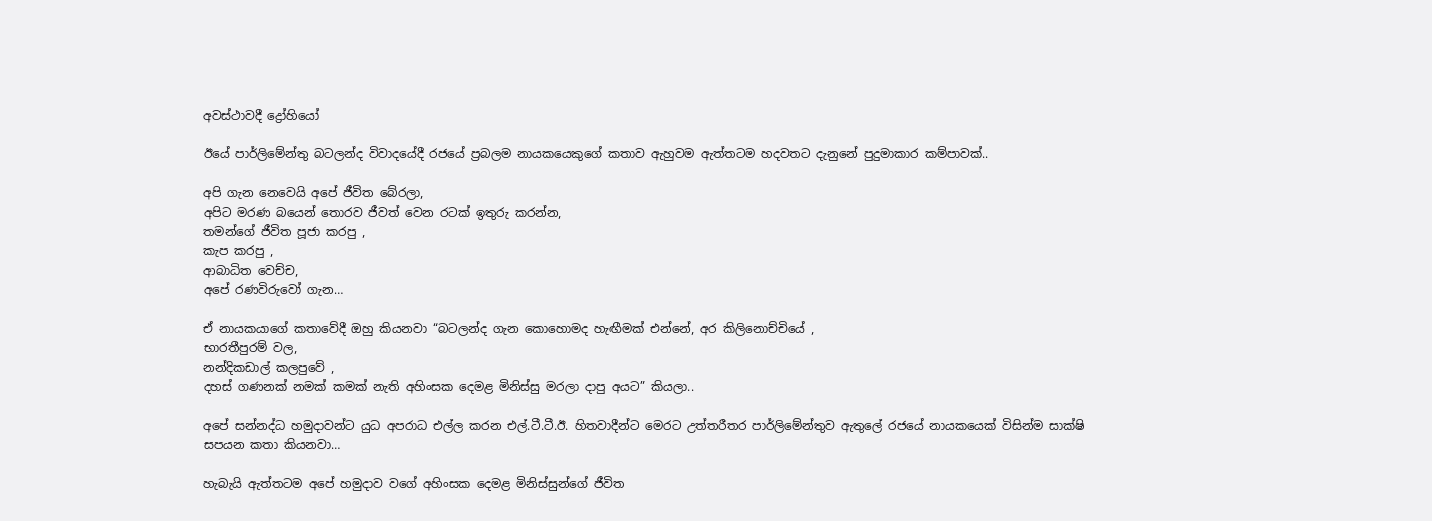අවස්ථාවදී ද්‍රෝහියෝ

ඊයේ පාර්ලිමේන්තු බටලන්ද විවාදයේදී රජයේ ප්‍රබලම නායකයෙකුගේ කතාව ඇහුවම ඇත්තටම හදවතට දැනුනේ පුදුමාකාර කම්පාවක්..

අපි ගැන නෙවෙයි අපේ ජීවිත බේරලා,
අපිට මරණ බයෙන් තොරව ජීවත් වෙන රටක් ඉතුරු කරන්න,
තමන්ගේ ජීවිත පූජා කරපු ,
කැප කරපු ,
ආබාධිත වෙච්ච,
අපේ රණවිරුවෝ ගැන…

ඒ නායකයාගේ කතාවේදී ඔහු කියනවා “බටලන්ද ගැන කොහොමද හැඟීමක් එන්නේ, අර කිලිනොච්චියේ ,
භාරතීපුරම් වල,
නන්දිකඩාල් කලපුවේ ,
දහස් ගණනක් නමක් කමක් නැති අහිංසක දෙමළ මිනිස්සු මරලා දාපු අයට” කියලා..

අපේ සන්නද්ධ හමුදාවන්ට යුධ අපරාධ එල්ල කරන එල්.ටී.ටී.ඊ. හිතවාදීන්ට මෙරට උත්තරීතර පාර්ලිමේන්තුව ඇතුලේ රජයේ නායකයෙක් විසින්ම සාක්ෂි සපයන කතා කියනවා…

හැබැයි ඇත්තටම අපේ හමුදාව වගේ අහිංසක දෙමළ මිනිස්සුන්ගේ ජීවිත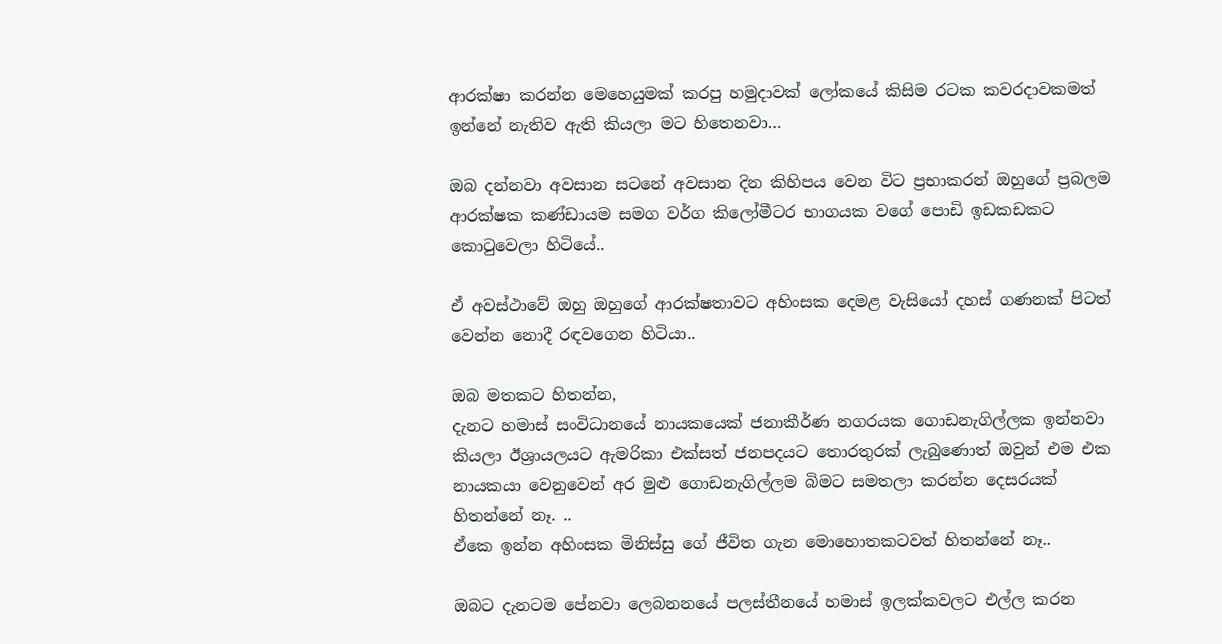ආරක්ෂා කරන්න මෙහෙයුමක් කරපු හමුදාවක් ලෝකයේ කිසිම රටක කවරදාවකමත් ඉන්නේ නැතිව ඇති කියලා මට හිතෙනවා…

ඔබ දන්නවා අවසාන සටනේ අවසාන දින කිහිපය වෙන විට ප්‍රභාකරන් ඔහුගේ ප්‍රබලම ආරක්ෂක කණ්ඩායම සමග වර්ග කිලෝමීටර භාගයක වගේ පොඩි ඉඩකඩකට කොටුවෙලා හිටියේ..

ඒ අවස්ථාවේ ඔහු ඔහුගේ ආරක්ෂතාවට අහිංසක දෙමළ වැසියෝ දහස් ගණනක් පිටත් වෙන්න නොදී රඳවගෙන හිටියා..

ඔබ මතකට හිතන්න,
දැනට හමාස් සංවිධානයේ නායකයෙක් ජනාකීර්ණ නගරයක ගොඩනැගිල්ලක ඉන්නවා කියලා ඊශ්‍රායලයට ඇමරිකා එක්සත් ජනපදයට තොරතුරක් ලැබුණොත් ඔවුන් එම එක නායකයා වෙනුවෙන් අර මුළු ගොඩනැගිල්ලම බිමට සමතලා කරන්න දෙසරයක් හිතන්නේ නෑ. ..
ඒකෙ ඉන්න අහිංසක මිනිස්සු ගේ ජීවිත ගැන මොහොතකටවත් හිතන්නේ නෑ..

ඔබට දැනටම පේනවා ලෙබනනයේ පලස්තීනයේ හමාස් ඉලක්කවලට එල්ල කරන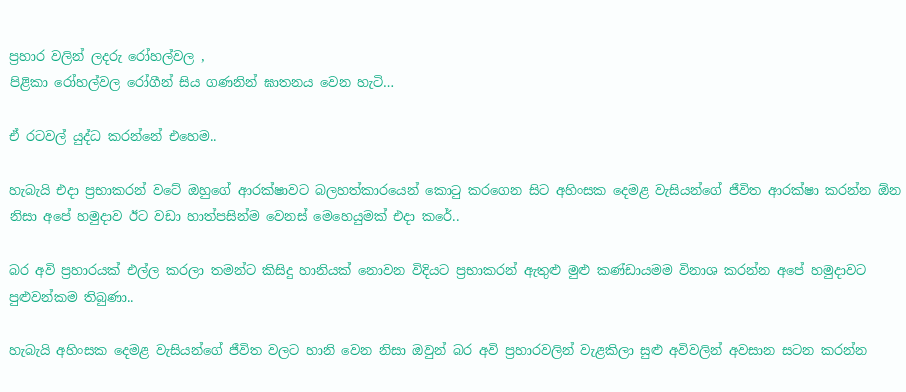ප්‍රහාර වලින් ලදරු රෝහල්වල ,
පිළිකා රෝහල්වල රෝගීන් සිය ගණනින් ඝාතනය වෙන හැටි…

ඒ රටවල් යුද්ධ කරන්නේ එහෙම..

හැබැයි එදා ප්‍රභාකරන් වටේ ඔහුගේ ආරක්ෂාවට බලහත්කාරයෙන් කොටු කරගෙන සිට අහිංසක දෙමළ වැසියන්ගේ ජීවිත ආරක්ෂා කරන්න ඕන නිසා අපේ හමුදාව ඊට වඩා හාත්පසින්ම වෙනස් මෙහෙයුමක් එදා කරේ..

බර අවි ප්‍රහාරයක් එල්ල කරලා තමන්ට කිසිදු හානියක් නොවන විදියට ප්‍රභාකරන් ඇතුළු මුළු කණ්ඩායමම විනාශ කරන්න අපේ හමුදාවට පුළුවන්කම තිබුණා..

හැබැයි අහිංසක දෙමළ වැසියන්ගේ ජීවිත වලට හානි වෙන නිසා ඔවුන් බර අවි ප්‍රහාරවලින් වැළකිලා සුළු අවිවලින් අවසාන සටන කරන්න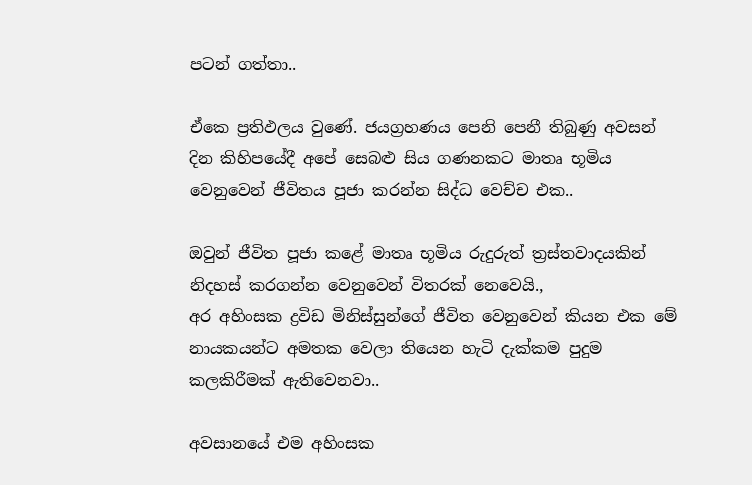පටන් ගත්තා..

ඒකෙ ප්‍රතිඵලය වුණේ. ජයග්‍රහණය පෙනි පෙනී තිබුණු අවසන් දින කිහිපයේදී අපේ සෙබළු සිය ගණනකට මාතෘ භූමිය වෙනුවෙන් ජීවිතය පූජා කරන්න සිද්ධ වෙච්ච එක..

ඔවුන් ජීවිත පූජා කළේ මාතෘ භූමිය රුදුරුත් ත්‍රස්තවාදයකින් නිදහස් කරගන්න වෙනුවෙන් විතරක් නෙවෙයි.,
අර අහිංසක ද්‍රවිඩ මිනිස්සුන්ගේ ජීවිත වෙනුවෙන් කියන එක මේ නායකයන්ට අමතක වෙලා තියෙන හැටි දැක්කම පුදුම කලකිරීමක් ඇතිවෙනවා..

අවසානයේ එම අහිංසක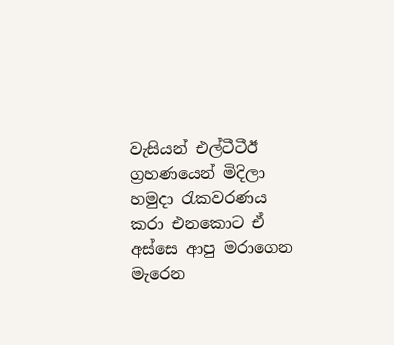වැසියන් එල්ටීටීඊ ග්‍රහණයෙන් මිදිලා හමුදා රැකවරණය කරා එනකොට ඒ අස්සෙ ආපු මරාගෙන මැරෙන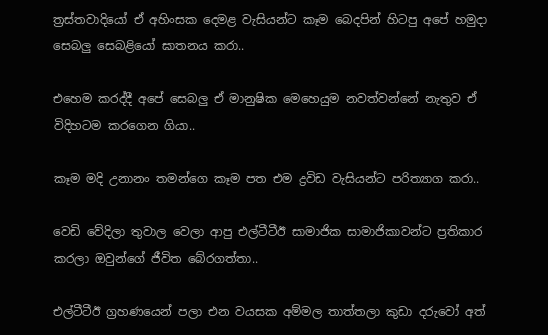ත්‍රස්තවාදියෝ ඒ අහිංසක දෙමළ වැසියන්ට කෑම බෙදපින් හිටපු අපේ හමුදා සෙබලු සෙබළියෝ ඝාතනය කරා..

එහෙම කරද්දී අපේ සෙබලු ඒ මානුෂික මෙහෙයුම නවත්වන්නේ නැතුව ඒ විදිහටම කරගෙන ගියා..

කෑම මදි උනානං තමන්ගෙ කෑම පත එම ද්‍රවිඩ වැසියන්ට පරිත්‍යාග කරා..

වෙඩි වේදිලා තුවාල වෙලා ආපු එල්ටීටීඊ සාමාජික සාමාජිකාවන්ට ප්‍රතිකාර කරලා ඔවුන්ගේ ජීවිත බේරගත්තා..

එල්ටීටීඊ ග්‍රහණයෙන් පලා එන වයසක අම්මල තාත්තලා කුඩා දරුවෝ අත්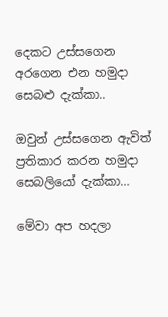දෙකට උස්සගෙන අරගෙන එන හමුදා සෙබළු දැක්කා..

ඔවුන් උස්සගෙන ඇවිත් ප්‍රතිකාර කරන හමුදා සෙබලියෝ දැක්කා…

මේවා අප හදලා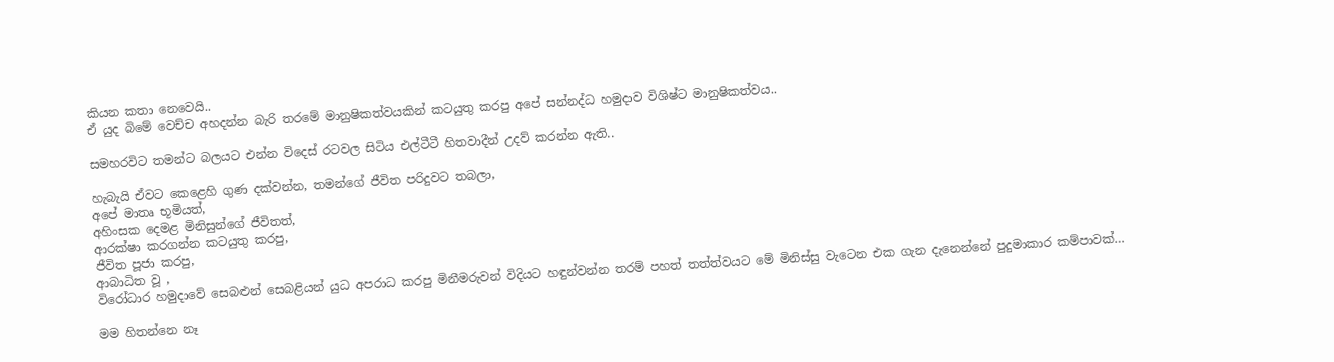කියන කතා නෙවෙයි..
ඒ යුද බිමේ වෙච්ච අහදන්න බැරි තරමේ මානුෂිකත්වයකින් කටයුතු කරපු අපේ සන්නද්ධ හමුදාව විශිෂ්ට මානුෂිකත්වය..

සමහරවිට තමන්ට බලයට එන්න විදෙස් රටවල සිටිය එල්ටීටී හිතවාදීන් උදව් කරන්න ඇති..

හැබැයි ඒවට කෙළෙහි ගුණ දක්වන්න, තමන්ගේ ජීවිත පරිදුවට තබලා,
අපේ මාතෘ භූමියත්,
අහිංසක දෙමළ මිනිසුන්ගේ ජීවිතත්,
ආරක්ෂා කරගන්න කටයුතු කරපු,
ජීවිත පූජා කරපු,
ආබාධිත වූ ,
විරෝධාර හමුදාවේ සෙබළුන් සෙබළියන් යුධ අපරාධ කරපු මිනීමරුවන් විදියට හඳුන්වන්න තරම් පහත් තත්ත්වයට මේ මිනිස්සු වැටෙන එක ගැන දැනෙන්නේ පුදුමාකාර කම්පාවක්…

මම හිතන්නෙ නෑ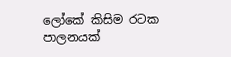ලෝකේ කිසිම රටක පාලනයක්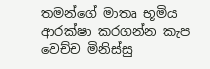තමන්ගේ මාතෘ භූමිය ආරක්ෂා කරගන්න කැප වෙච්ච මිනිස්සු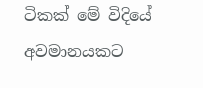ටිකක් මේ විදියේ අවමානයකට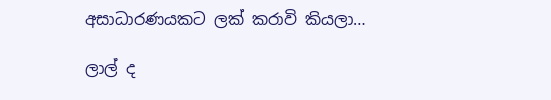අසාධාරණයකට ලක් කරාවි කියලා…

ලාල් ද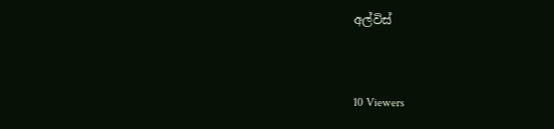අල්විස්



10 Viewers